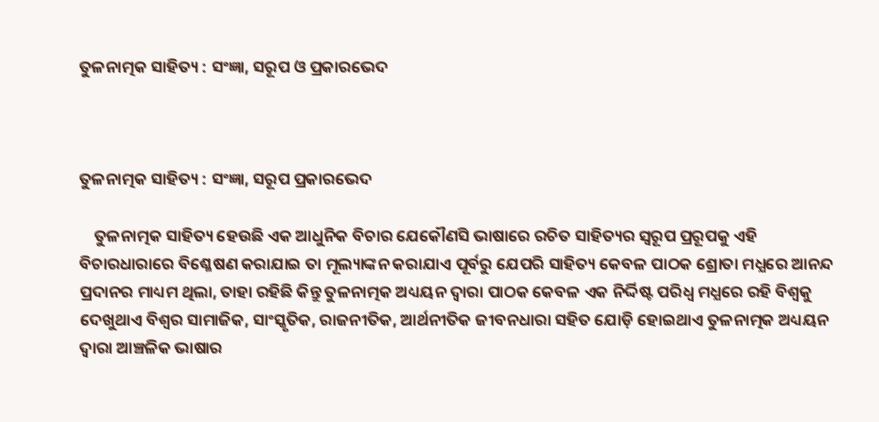ତୁଳନାତ୍ମକ ସାହିତ୍ୟ : ସଂଜ୍ଞା, ସରୂପ ଓ ପ୍ରକାରଭେଦ



ତୁଳନାତ୍ମକ ସାହିତ୍ୟ : ସଂଜ୍ଞା, ସରୂପ ପ୍ରକାରଭେଦ

    ତୁଳନାତ୍ମକ ସାହିତ୍ୟ ହେଉଛି ଏକ ଆଧୁନିକ ବିଚାର ଯେକୌଣସି ଭାଷାରେ ରଚିତ ସାହିତ୍ୟର ସ୍ଵରୂପ ପ୍ରରୂପକୁ ଏହି ବିଚାରଧାରାରେ ବିଶ୍ଳେଷଣ କରାଯାଇ ତା ମୂଲ୍ୟାଙ୍କନ କରାଯାଏ ପୂର୍ବରୁ ଯେପରି ସାହିତ୍ୟ କେବଳ ପାଠକ ଶ୍ରୋତା ମଧ୍ଯରେ ଆନନ୍ଦ ପ୍ରଦାନର ମାଧ୍ୟମ ଥିଲା, ତାହା ରହିଛି କିନ୍ତୁ ତୁଳନାତ୍ମକ ଅଧ୍ୟୟନ ଦ୍ଵାରା ପାଠକ କେବଳ ଏକ ନିର୍ଦ୍ଦିଷ୍ଟ ପରିଧ୍ଵ ମଧ୍ଯରେ ରହି ବିଶ୍ଵକୁ ଦେଖୁଥାଏ ବିଶ୍ବର ସାମାଜିକ, ସାଂସ୍କୃତିକ, ରାଜନୀତିକ, ଆର୍ଥନୀତିକ ଜୀବନଧାରା ସହିତ ଯୋଡ଼ି ହୋଇଥାଏ ତୁଳନାତ୍ମକ ଅଧ୍ୟୟନ ଦ୍ଵାରା ଆଞ୍ଚଳିକ ଭାଷାର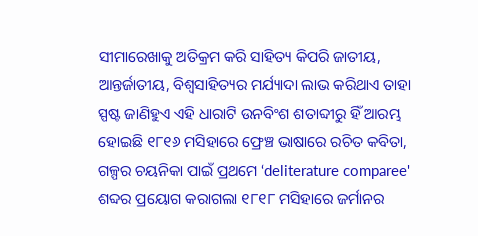ସୀମାରେଖାକୁ ଅତିକ୍ରମ କରି ସାହିତ୍ୟ କିପରି ଜାତୀୟ, ଆନ୍ତର୍ଜାତୀୟ, ବିଶ୍ଵସାହିତ୍ୟର ମର୍ଯ୍ୟାଦା ଲାଭ କରିଥାଏ ତାହା ସ୍ପଷ୍ଟ ଜାଣିହୁଏ ଏହି ଧାରାଟି ଉନବିଂଶ ଶତାବ୍ଦୀରୁ ହିଁ ଆରମ୍ଭ ହୋଇଛି ୧୮୧୬ ମସିହାରେ ଫ୍ରେଞ୍ଚ ଭାଷାରେ ରଚିତ କବିତା, ଗଳ୍ପର ଚୟନିକା ପାଇଁ ପ୍ରଥମେ ‘deliterature comparee' ଶବ୍ଦର ପ୍ରୟୋଗ କରାଗଲା ୧୮୧୮ ମସିହାରେ ଜର୍ମାନର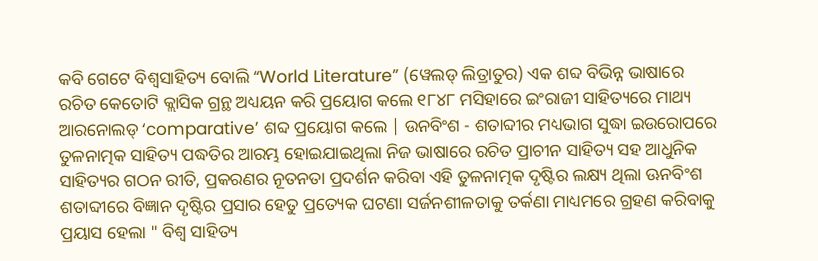କବି ଗେଟେ ବିଶ୍ଵସାହିତ୍ୟ ବୋଲି “World Literature” (ୱେଲଡ୍ ଲିତ୍ରାତୁର) ଏକ ଶବ୍ଦ ବିଭିନ୍ନ ଭାଷାରେ ରଚିତ କେତୋଟି କ୍ଲାସିକ ଗ୍ରନ୍ଥ ଅଧ୍ୟୟନ କରି ପ୍ରୟୋଗ କଲେ ୧୮୪୮ ମସିହାରେ ଇଂରାଜୀ ସାହିତ୍ୟରେ ମାଥ୍ୟ ଆରନୋଲଡ୍‌ ‘comparative’ ଶବ୍ଦ ପ୍ରୟୋଗ କଲେ | ଉନବିଂଶ - ଶତାବ୍ଦୀର ମଧ୍ୟଭାଗ ସୁଦ୍ଧା ଇଉରୋପରେ ତୁଳନାତ୍ମକ ସାହିତ୍ୟ ପଦ୍ଧତିର ଆରମ୍ଭ ହୋଇଯାଇଥିଲା ନିଜ ଭାଷାରେ ରଚିତ ପ୍ରାଚୀନ ସାହିତ୍ୟ ସହ ଆଧୁନିକ ସାହିତ୍ୟର ଗଠନ ରୀତି, ପ୍ରକରଣର ନୂତନତା ପ୍ରଦର୍ଶନ କରିବା ଏହି ତୁଳନାତ୍ମକ ଦୃଷ୍ଟିର ଲକ୍ଷ୍ୟ ଥିଲା ଊନବିଂଶ ଶତାବ୍ଦୀରେ ବିଜ୍ଞାନ ଦୃଷ୍ଟିର ପ୍ରସାର ହେତୁ ପ୍ରତ୍ୟେକ ଘଟଣା ସର୍ଜନଶୀଳତାକୁ ତର୍କଣା ମାଧ୍ୟମରେ ଗ୍ରହଣ କରିବାକୁ ପ୍ରୟାସ ହେଲା " ବିଶ୍ଵ ସାହିତ୍ୟ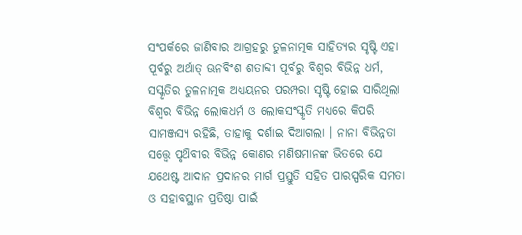ସଂପର୍କରେ ଜାଣିବାର ଆଗ୍ରହରୁ ତୁଳନାତ୍ମକ ସାହିତ୍ୟର ସୃଷ୍ଟି ଏହା ପୂର୍ବରୁ ଅର୍ଥାତ୍ ଊନବିଂଶ ଶତାବ୍ଦୀ ପୂର୍ବରୁ ବିଶ୍ବର ବିଭିନ୍ନ ଧର୍ମ, ସସ୍କୃତିର ତୁଳନାତ୍ମକ ଅଧ୍ୟୟନର ପରମ୍ପରା ସୃଷ୍ଟି ହୋଇ ସାରିଥିଲା ବିଶ୍ବର ବିଭିନ୍ନ ଲୋକଧର୍ମ ଓ ଲୋକସଂସ୍କୃତି ମଧ୍ଯରେ କିପରି ସାମଞ୍ଜସ୍ୟ ରହିଛି, ତାହାକୁ ଦର୍ଶାଇ ଦିଆଗଲା । ନାନା ବିଭିନ୍ନତା ସତ୍ତ୍ଵେ ପୃଥ‌ିବୀର ବିଭିନ୍ନ କୋଣର ମଣିଷମାନଙ୍କ ଭିତରେ ଯେ ଯଥେଷ୍ଟ ଆଦାନ ପ୍ରଦାନର ମାର୍ଗ ପ୍ରସ୍ତୁତି ସହିତ ପାରସ୍ପରିକ ସମତା ଓ ସହାବସ୍ଥାନ ପ୍ରତିଷ୍ଠା ପାଇଁ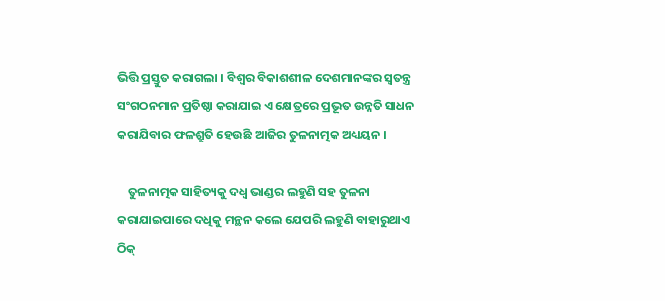ଭିତ୍ତି ପ୍ରସ୍ତୁତ କରାଗଲା । ବିଶ୍ଵର ବିକାଶଶୀଳ ଦେଶମାନଙ୍କର ସ୍ଵତନ୍ତ୍ର ସଂଗଠନମାନ ପ୍ରତିଷ୍ଠା କରାଯାଇ ଏ କ୍ଷେତ୍ରରେ ପ୍ରଭୂତ ଉନ୍ନତି ସାଧନ କରାଯିବାର ଫଳଶ୍ରୁତି ହେଉଛି ଆଜିର ତୁଳନାତ୍ମକ ଅଧ୍ୟୟନ ।

    ତୁଳନାତ୍ମକ ସାହିତ୍ୟକୁ ଦଧ୍ଵ ଭାଣ୍ଡର ଲହୁଣି ସହ ତୁଳନା କରାଯାଇପାରେ ଦଧିକୁ ମନ୍ଥନ କଲେ ଯେପରି ଲହୁଣି ବାହାରୁଥାଏ ଠିକ୍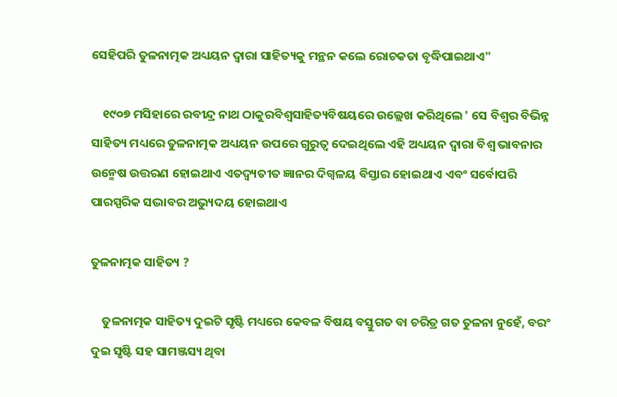ସେହିପରି ତୁଳନାତ୍ମକ ଅଧ୍ୟୟନ ଦ୍ଵାରା ସାହିତ୍ୟକୁ ମନ୍ଥନ କଲେ ରୋଚକତା ବୃଦ୍ଧିପାଇଥାଏ"

    ୧୯୦୭ ମସିହାରେ ରବୀନ୍ଦ୍ର ନାଥ ଠାକୁରବିଶ୍ଵସାହିତ୍ୟବିଷୟରେ ଉଲ୍ଲେଖ କରିଥିଲେ ' ସେ ବିଶ୍ବର ବିଭିନ୍ନ ସାହିତ୍ୟ ମଧ୍ୟରେ ତୁଳନାତ୍ମକ ଅଧ୍ୟୟନ ଉପରେ ଗୁରୁତ୍ଵ ଦେଇଥିଲେ ଏହି ଅଧ୍ୟୟନ ଦ୍ଵାରା ବିଶ୍ଵ ଭାବନାର ଉନ୍ମେଷ ଉତ୍ତରଣ ହୋଇଥାଏ ଏତଦ୍ବ୍ୟତୀତ ଜ୍ଞାନର ଦିଗ୍ବଳୟ ବିସ୍ତାର ହୋଇଥାଏ ଏବଂ ସର୍ବୋପରି ପାରସ୍ପରିକ ସଦ୍ଭାବର ଅଭ୍ୟୁଦୟ ହୋଇଥାଏ

ତୁଳନାତ୍ମକ ସାହିତ୍ୟ ?

    ତୁଳନାତ୍ମକ ସାହିତ୍ୟ ଦୁଇଟି ସୃଷ୍ଟି ମଧ୍ୟରେ କେବଳ ବିଷୟ ବସ୍ତୁଗତ ବା ଚରିତ୍ର ଗତ ତୁଳନା ନୁହେଁ, ବରଂ ଦୁଇ ସୃଷ୍ଟି ସହ ସାମଞ୍ଜସ୍ୟ ଥିବା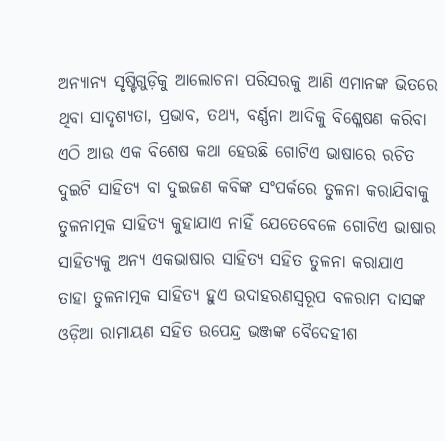ଅନ୍ୟାନ୍ୟ ସୃଷ୍ଟିଗୁଡ଼ିକୁ ଆଲୋଚନା ପରିସରକୁ ଆଣି ଏମାନଙ୍କ ଭିତରେ ଥିବା ସାଦୃଶ୍ୟତା, ପ୍ରଭାବ, ତଥ୍ୟ, ବର୍ଣ୍ଣନା ଆଦିକୁ ବିଶ୍ଳେଷଣ କରିବା ଏଠି ଆଉ ଏକ ବିଶେଷ କଥା ହେଉଛି ଗୋଟିଏ ଭାଷାରେ ରଚିତ ଦୁଇଟି ସାହିତ୍ୟ ବା ଦୁଇଜଣ କବିଙ୍କ ସଂପର୍କରେ ତୁଳନା କରାଯିବାକୁ ତୁଳନାତ୍ମକ ସାହିତ୍ୟ କୁହାଯାଏ ନାହିଁ ଯେତେବେଳେ ଗୋଟିଏ ଭାଷାର ସାହିତ୍ୟକୁ ଅନ୍ୟ ଏକଭାଷାର ସାହିତ୍ୟ ସହିତ ତୁଳନା କରାଯାଏ ତାହା ତୁଳନାତ୍ମକ ସାହିତ୍ୟ ହୁଏ ଉଦାହରଣସ୍ୱରୂପ ବଳରାମ ଦାସଙ୍କ ଓଡ଼ିଆ ରାମାୟଣ ସହିତ ଉପେନ୍ଦ୍ର ଭଞ୍ଜଙ୍କ ବୈଦେହୀଶ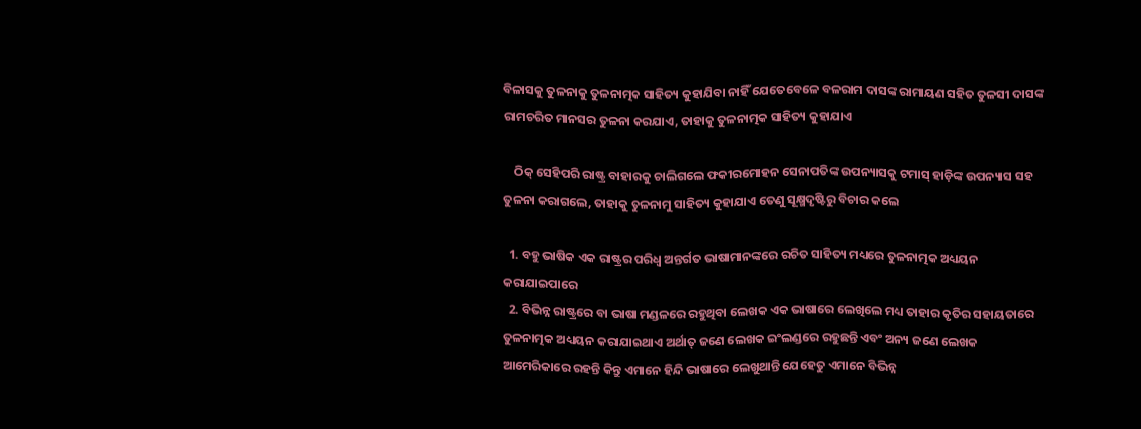ବିଳାସକୁ ତୁଳନାକୁ ତୁଳନାତ୍ମକ ସାହିତ୍ୟ କୁହାଯିବା ନାହିଁ ଯେତେବେଳେ ବଳରାମ ଦାସଙ୍କ ରାମାୟଣ ସହିତ ତୁଳସୀ ଦାସଙ୍କ ରାମଚରିତ ମାନସର ତୁଳନା କରଯାଏ, ତାହାକୁ ତୁଳନାତ୍ମକ ସାହିତ୍ୟ କୁହାଯାଏ

    ଠିକ୍ ସେହିପରି ରାଷ୍ଟ୍ର ବାହାରକୁ ଚାଲିଗଲେ ଫକୀରମୋହନ ସେନାପତିଙ୍କ ଉପନ୍ୟାସକୁ ଟମାସ୍ ହାଡ଼ିଙ୍କ ଉପନ୍ୟାସ ସହ ତୁଳନା କରାଗଲେ, ତାହାକୁ ତୁଳନାମୁ ସାହିତ୍ୟ କୁହାଯାଏ ତେଣୁ ସୂକ୍ଷ୍ମଦୃଷ୍ଟିରୁ ବିଚାର କଲେ

  1. ବହୁ ଭାଷିକ ଏକ ରାଷ୍ଟ୍ରର ପରିଧ୍ଵ ଅନ୍ତର୍ଗତ ଭାଷାମାନଙ୍କରେ ରଚିତ ସାହିତ୍ୟ ମଧ୍ୟରେ ତୁଳନାତ୍ମକ ଅଧ୍ୟୟନ କରାଯାଇପାରେ
  2. ବିଭିନ୍ନ ରାଷ୍ଟ୍ରରେ ବା ଭାଷା ମଣ୍ଡଳରେ ରହୁଥିବା ଲେଖକ ଏକ ଭାଷାରେ ଲେଖିଲେ ମଧ୍ୟ ତାହାର କୃତିର ସହାୟତାରେ ତୁଳନାତ୍ମକ ଅଧ୍ୟୟନ କରାଯାଇଥାଏ ଅର୍ଥାତ୍ ଜଣେ ଲେଖକ ଇଂଲଣ୍ଡରେ ରହୁଛନ୍ତି ଏବଂ ଅନ୍ୟ ଜଣେ ଲେଖକ ଆମେରିକାରେ ରହନ୍ତି କିନ୍ତୁ ଏମାନେ ହିନ୍ଦି ଭାଷାରେ ଲେଖୁଥାନ୍ତି ଯେହେତୁ ଏମାନେ ବିଭିନ୍ନ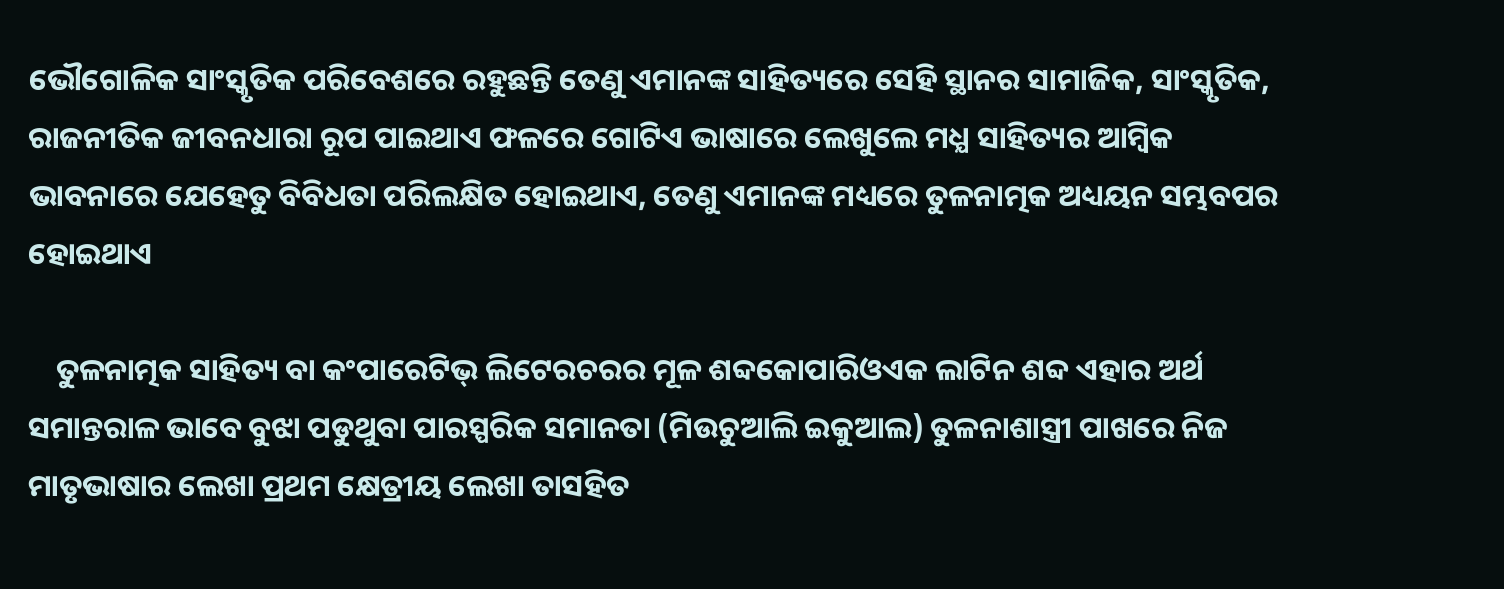ଭୌଗୋଳିକ ସାଂସ୍କୃତିକ ପରିବେଶରେ ରହୁଛନ୍ତି ତେଣୁ ଏମାନଙ୍କ ସାହିତ୍ୟରେ ସେହି ସ୍ଥାନର ସାମାଜିକ, ସାଂସ୍କୃତିକ, ରାଜନୀତିକ ଜୀବନଧାରା ରୂପ ପାଇଥାଏ ଫଳରେ ଗୋଟିଏ ଭାଷାରେ ଲେଖୁଲେ ମଧ୍ଯ ସାହିତ୍ୟର ଆମ୍ବିକ ଭାବନାରେ ଯେହେତୁ ବିବିଧତା ପରିଲକ୍ଷିତ ହୋଇଥାଏ, ତେଣୁ ଏମାନଙ୍କ ମଧ୍ୟରେ ତୁଳନାତ୍ମକ ଅଧ୍ୟୟନ ସମ୍ଭବପର ହୋଇଥାଏ

    ତୁଳନାତ୍ମକ ସାହିତ୍ୟ ବା କଂପାରେଟିଭ୍ ଲିଟେରଚରର ମୂଳ ଶବ୍ଦକୋପାରିଓଏକ ଲାଟିନ ଶବ୍ଦ ଏହାର ଅର୍ଥ ସମାନ୍ତରାଳ ଭାବେ ବୁଝା ପଡୁଥୁବା ପାରସ୍ପରିକ ସମାନତା (ମିଉଚୁଆଲି ଇକୁଆଲ) ତୁଳନାଶାସ୍ତ୍ରୀ ପାଖରେ ନିଜ ମାତୃଭାଷାର ଲେଖା ପ୍ରଥମ କ୍ଷେତ୍ରୀୟ ଲେଖା ତାସହିତ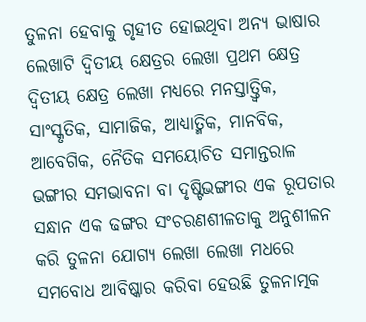ତୁଳନା ହେବାକୁ ଗୃହୀତ ହୋଇଥିବା ଅନ୍ୟ ଭାଷାର ଲେଖାଟି ଦ୍ଵିତୀୟ କ୍ଷେତ୍ରର ଲେଖା ପ୍ରଥମ କ୍ଷେତ୍ର ଦ୍ଵିତୀୟ କ୍ଷେତ୍ର ଲେଖା ମଧ୍ୟରେ ମନସ୍ତାତ୍ତ୍ଵିକ, ସାଂସ୍କୃତିକ, ସାମାଜିକ, ଆଧ୍ୟାତ୍ମିକ, ମାନବିକ, ଆବେଗିକ, ନୈତିକ ସମୟୋଚିତ ସମାନ୍ତରାଳ ଭଙ୍ଗୀର ସମଭାବନା ବା ଦୃଷ୍ଟିଭଙ୍ଗୀର ଏକ ରୂପତାର ସନ୍ଧାନ ଏକ ଢଙ୍ଗର ସଂଚରଣଶୀଳତାକୁ ଅନୁଶୀଳନ କରି ତୁଳନା ଯୋଗ୍ୟ ଲେଖା ଲେଖା ମଧରେ ସମବୋଧ ଆବିଷ୍କାର କରିବା ହେଉଛି ତୁଳନାତ୍ମକ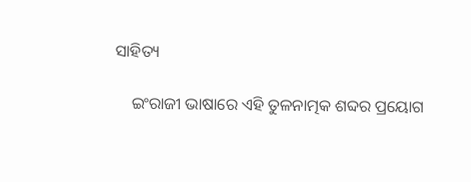ସାହିତ୍ୟ

    ଇଂରାଜୀ ଭାଷାରେ ଏହି ତୁଳନାତ୍ମକ ଶବ୍ଦର ପ୍ରୟୋଗ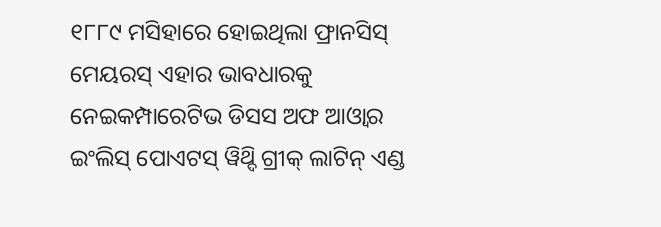୧୮୮୯ ମସିହାରେ ହୋଇଥିଲା ଫ୍ରାନସିସ୍ ମେୟରସ୍ ଏହାର ଭାବଧାରକୁ ନେଇକମ୍ପାରେଟିଭ ଡିସସ ଅଫ ଆଓ୍ବାର ଇଂଲିସ୍ ପୋଏଟସ୍ ୱିଥ୍ଦି ଗ୍ରୀକ୍ ଲାଟିନ୍ ଏଣ୍ଡ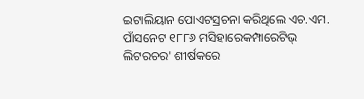ଇଟାଲିୟାନ ପୋଏଟସ୍ରଚନା କରିଥିଲେ ଏଚ.ଏମ. ପାଁସନେଟ ୧୮୮୬ ମସିହାରେକମ୍ପାରେଟିଭ୍ ଲିଟରଚର' ଶୀର୍ଷକରେ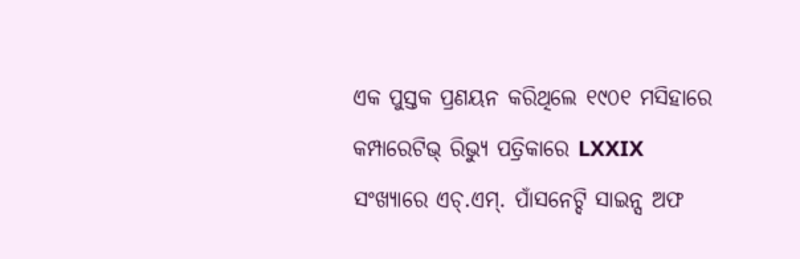ଏକ ପୁସ୍ତକ ପ୍ରଣୟନ କରିଥିଲେ ୧୯୦୧ ମସିହାରେ କମ୍ପାରେଟିଭ୍ ରିଭ୍ୟୁ ପତ୍ରିକାରେ LXXIX ସଂଖ୍ୟାରେ ଏଚ୍.ଏମ୍. ପାଁସନେଟ୍ଦି ସାଇନ୍ସ ଅଫ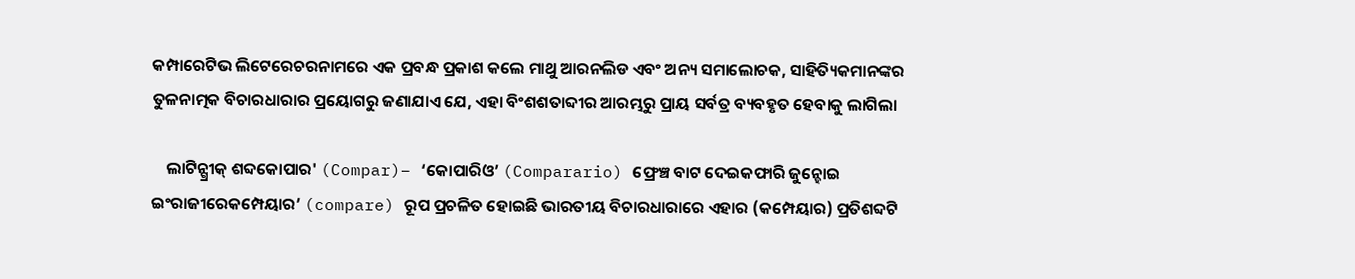କମ୍ପାରେଟିଭ ଲିଟେରେଚରନାମରେ ଏକ ପ୍ରବନ୍ଧ ପ୍ରକାଶ କଲେ ମାଥୁ ଆରନଲିଡ ଏବଂ ଅନ୍ୟ ସମାଲୋଚକ, ସାହିତ୍ୟିକମାନଙ୍କର ତୁଳନାତ୍ମକ ବିଚାରଧାରାର ପ୍ରୟୋଗରୁ ଜଣାଯାଏ ଯେ, ଏହା ବିଂଶଶତାବ୍ଦୀର ଆରମ୍ଭରୁ ପ୍ରାୟ ସର୍ବତ୍ର ବ୍ୟବହୃତ ହେବାକୁ ଲାଗିଲା

    ଲାଟିନ୍ଗ୍ରୀକ୍ ଶବ୍ଦକୋପାର' (Compar)– ‘କୋପାରିଓ’ (Comparario) ଫ୍ରେଞ୍ଚ ବାଟ ଦେଇକଫାରି ଜୁନ୍ହୋଇ ଇଂରାଜୀରେକମ୍ପେୟାର’ (compare) ରୂପ ପ୍ରଚଳିତ ହୋଇଛି ଭାରତୀୟ ବିଚାରଧାରାରେ ଏହାର (କମ୍ପେୟାର) ପ୍ରତିଶବ୍ଦଟି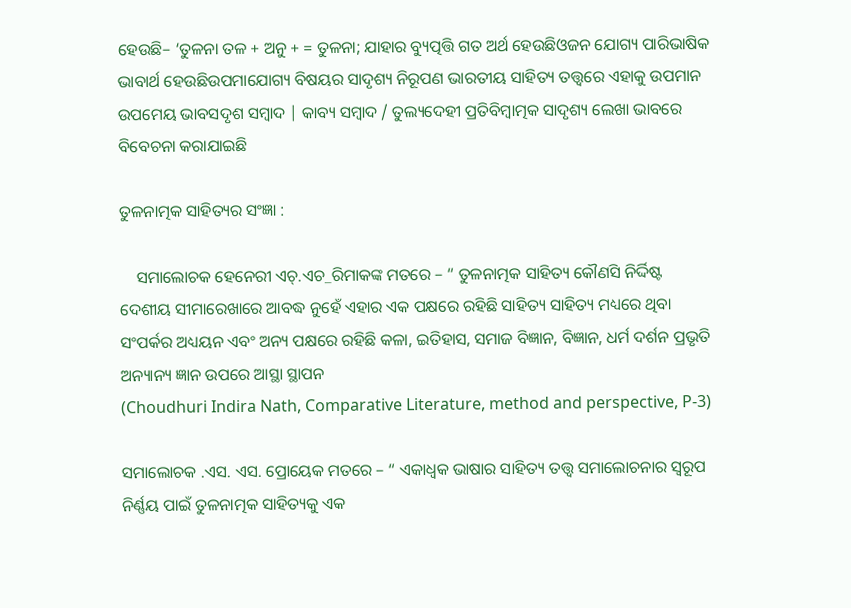ହେଉଛି– ‘ତୁଳନା ତଳ + ଅନୁ + = ତୁଳନା; ଯାହାର ବ୍ୟୁତ୍ପତ୍ତି ଗତ ଅର୍ଥ ହେଉଛିଓଜନ ଯୋଗ୍ୟ ପାରିଭାଷିକ ଭାବାର୍ଥ ହେଉଛିଉପମାଯୋଗ୍ୟ ବିଷୟର ସାଦୃଶ୍ୟ ନିରୂପଣ ଭାରତୀୟ ସାହିତ୍ୟ ତତ୍ତ୍ଵରେ ଏହାକୁ ଉପମାନ ଉପମେୟ ଭାବସଦୃଶ ସମ୍ବାଦ | କାବ୍ୟ ସମ୍ବାଦ / ତୁଲ୍ୟଦେହୀ ପ୍ରତିବିମ୍ବାତ୍ମକ ସାଦୃଶ୍ୟ ଲେଖା ଭାବରେ ବିବେଚନା କରାଯାଇଛି

ତୁଳନାତ୍ମକ ସାହିତ୍ୟର ସଂଜ୍ଞା :

    ସମାଲୋଚକ ହେନେରୀ ଏଚ୍.ଏଚ_ରିମାକଙ୍କ ମତରେ – “ ତୁଳନାତ୍ମକ ସାହିତ୍ୟ କୌଣସି ନିର୍ଦ୍ଦିଷ୍ଟ ଦେଶୀୟ ସୀମାରେଖାରେ ଆବଦ୍ଧ ନୁହେଁ ଏହାର ଏକ ପକ୍ଷରେ ରହିଛି ସାହିତ୍ୟ ସାହିତ୍ୟ ମଧ୍ୟରେ ଥିବା ସଂପର୍କର ଅଧ୍ୟୟନ ଏବଂ ଅନ୍ୟ ପକ୍ଷରେ ରହିଛି କଳା, ଇତିହାସ, ସମାଜ ବିଜ୍ଞାନ, ବିଜ୍ଞାନ, ଧର୍ମ ଦର୍ଶନ ପ୍ରଭୃତି ଅନ୍ୟାନ୍ୟ ଜ୍ଞାନ ଉପରେ ଆସ୍ଥା ସ୍ଥାପନ
(Choudhuri Indira Nath, Comparative Literature, method and perspective, P-3)

ସମାଲୋଚକ .ଏସ. ଏସ. ପ୍ରୋୟେକ ମତରେ – “ ଏକାଧ୍ଵକ ଭାଷାର ସାହିତ୍ୟ ତତ୍ତ୍ବ ସମାଲୋଚନାର ସ୍ୱରୂପ ନିର୍ଣ୍ଣୟ ପାଇଁ ତୁଳନାତ୍ମକ ସାହିତ୍ୟକୁ ଏକ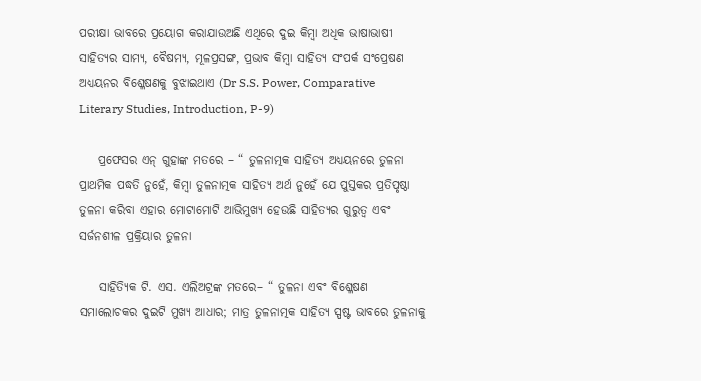ପରୀକ୍ଷା ଭାବରେ ପ୍ରୟୋଗ କରାଯାଉଅଛି ଏଥିରେ ଦୁଇ କିମ୍ବା ଅଧିକ ଭାଷାଭାଷୀ ସାହିତ୍ୟର ସାମ୍ୟ, ବୈଷମ୍ୟ, ମୂଳପ୍ରସଙ୍ଗ, ପ୍ରଭାବ କିମ୍ବା ସାହିତ୍ୟ ସଂପର୍କ ସଂପ୍ରେଷଣ ଅଧ୍ୟୟନର ବିଶ୍ଳେଷଣକୁ ବୁଝାଇଥାଏ (Dr S.S. Power, Comparative Literary Studies, Introduction, P-9)

    ପ୍ରଫେସର ଏନ୍ ଗୁହାଙ୍କ ମତରେ – “ ତୁଳନାତ୍ମକ ସାହିତ୍ୟ ଅଧ୍ୟୟନରେ ତୁଳନା ପ୍ରାଥମିକ ପଦ୍ଧତି ନୁହେଁ, କିମ୍ବା ତୁଳନାତ୍ମକ ସାହିତ୍ୟ ଅର୍ଥ ନୁହେଁ ଯେ ପୁସ୍ତକର ପ୍ରତିପୃଷ୍ଠା ତୁଳନା କରିବା ଏହାର ମୋଟାମୋଟି ଆଭିମୁଖ୍ୟ ହେଉଛି ସାହିତ୍ୟର ଗୁରୁତ୍ଵ ଏବଂ ସର୍ଜନଶୀଳ ପ୍ରକ୍ରିୟାର ତୁଳନା

    ସାହିତ୍ୟିକ ଟି. ଏସ. ଏଲିଅଟ୍ରଙ୍କ ମତରେ– “ ତୁଳନା ଏବଂ ବିଶ୍ଳେଷଣ ସମାଲୋଚକର ଦୁଇଟି ମୁଖ୍ୟ ଆଧାର; ମାତ୍ର ତୁଳନାତ୍ମକ ସାହିତ୍ୟ ସ୍ପଷ୍ଟ ଭାବରେ ତୁଳନାକୁ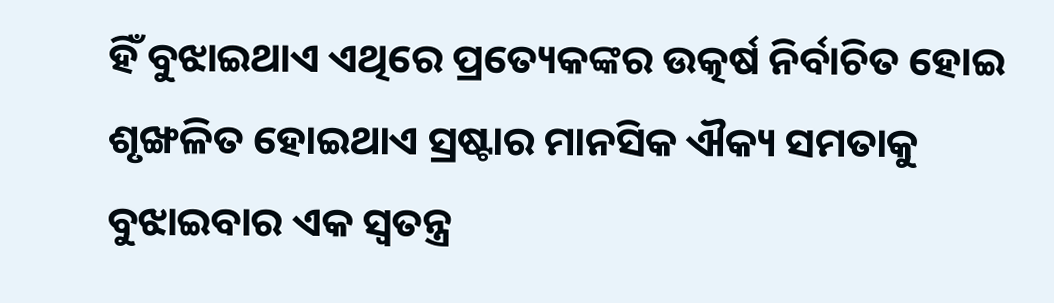ହିଁ ବୁଝାଇଥାଏ ଏଥିରେ ପ୍ରତ୍ୟେକଙ୍କର ଉତ୍କର୍ଷ ନିର୍ବାଚିତ ହୋଇ ଶୃଙ୍ଖଳିତ ହୋଇଥାଏ ସ୍ରଷ୍ଟାର ମାନସିକ ଐକ୍ୟ ସମତାକୁ ବୁଝାଇବାର ଏକ ସ୍ଵତନ୍ତ୍ର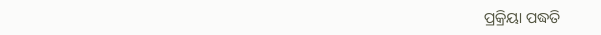ପ୍ରକ୍ରିୟା ପଦ୍ଧତି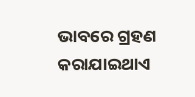ଭାବରେ ଗ୍ରହଣ କରାଯାଇଥାଏ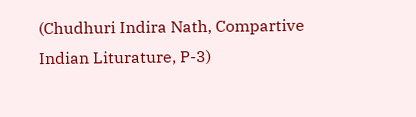(Chudhuri Indira Nath, Compartive Indian Liturature, P-3)